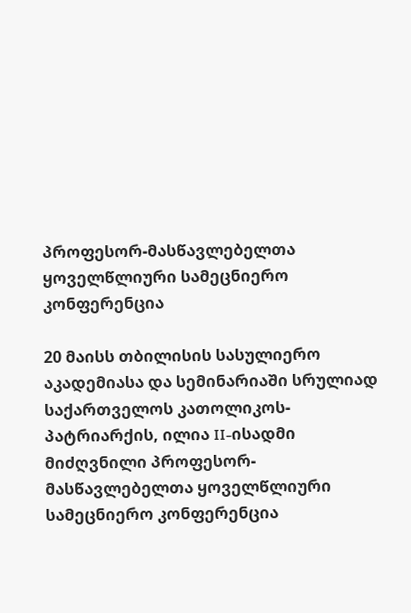პროფესორ-მასწავლებელთა ყოველწლიური სამეცნიერო კონფერენცია

20 მაისს თბილისის სასულიერო აკადემიასა და სემინარიაში სრულიად საქართველოს კათოლიკოს-პატრიარქის, ილია II-ისადმი მიძღვნილი პროფესორ-მასწავლებელთა ყოველწლიური სამეცნიერო კონფერენცია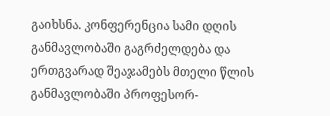გაიხსნა. კონფერენცია სამი დღის განმავლობაში გაგრძელდება და ერთგვარად შეაჯამებს მთელი წლის განმავლობაში პროფესორ-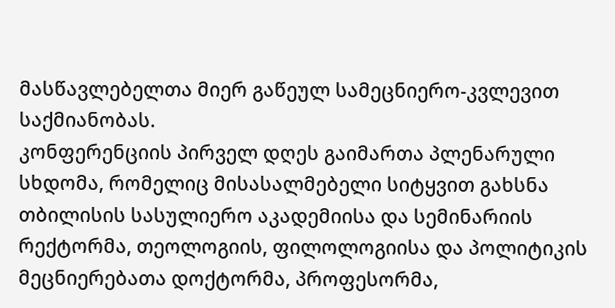მასწავლებელთა მიერ გაწეულ სამეცნიერო-კვლევით საქმიანობას.
კონფერენციის პირველ დღეს გაიმართა პლენარული სხდომა, რომელიც მისასალმებელი სიტყვით გახსნა თბილისის სასულიერო აკადემიისა და სემინარიის რექტორმა, თეოლოგიის, ფილოლოგიისა და პოლიტიკის მეცნიერებათა დოქტორმა, პროფესორმა,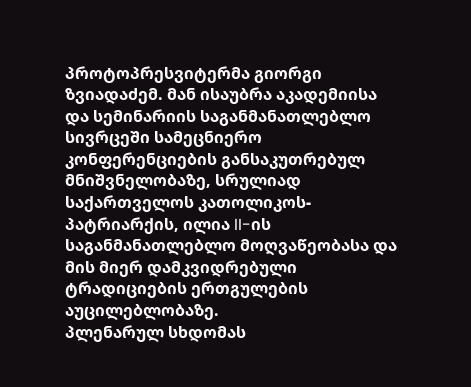პროტოპრესვიტერმა გიორგი ზვიადაძემ. მან ისაუბრა აკადემიისა და სემინარიის საგანმანათლებლო სივრცეში სამეცნიერო კონფერენციების განსაკუთრებულ მნიშვნელობაზე, სრულიად საქართველოს კათოლიკოს-პატრიარქის, ილია II-ის საგანმანათლებლო მოღვაწეობასა და მის მიერ დამკვიდრებული ტრადიციების ერთგულების აუცილებლობაზე.
პლენარულ სხდომას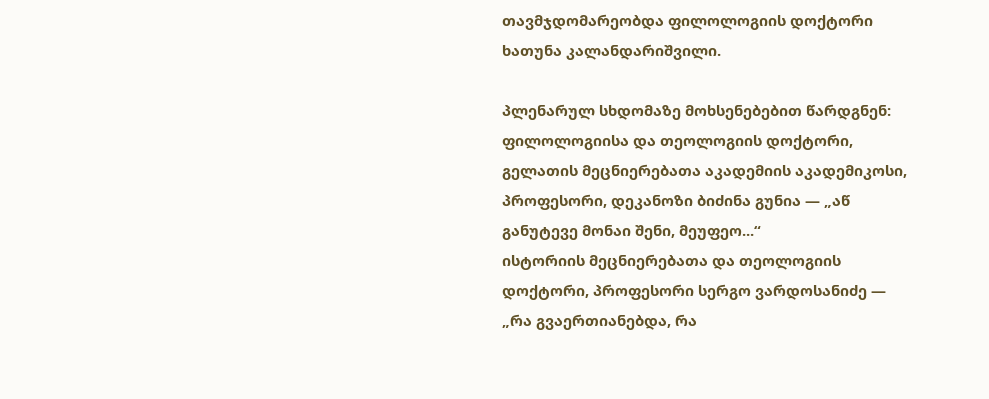თავმჯდომარეობდა ფილოლოგიის დოქტორი ხათუნა კალანდარიშვილი.

პლენარულ სხდომაზე მოხსენებებით წარდგნენ:
ფილოლოგიისა და თეოლოგიის დოქტორი, გელათის მეცნიერებათა აკადემიის აკადემიკოსი, პროფესორი, დეკანოზი ბიძინა გუნია — „აწ განუტევე მონაი შენი, მეუფეო...“
ისტორიის მეცნიერებათა და თეოლოგიის დოქტორი, პროფესორი სერგო ვარდოსანიძე — „რა გვაერთიანებდა, რა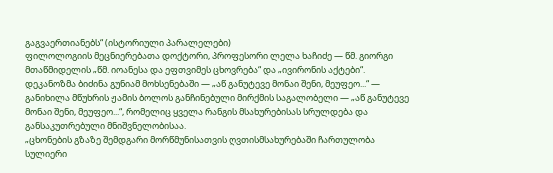გაგვაერთიანებს“ (ისტორიული პარალელები)
ფილოლოგიის მეცნიერებათა დოქტორი, პროფესორი ლელა ხაჩიძე — წმ. გიორგი მთაწმიდელის „წმ. იოანესა და ეფთვიმეს ცხოვრება“ და „ივირონის აქტები“.
დეკანოზმა ბიძინა გუნიამ მოხსენებაში — „აწ განუტევე მონაი შენი, მეუფეო...“ — განიხილა მწუხრის ჟამის ბოლოს განჩინებული მირქმის საგალობელი — „აწ განუტევე მონაი შენი, მეუფეო...“, რომელიც ყველა რანგის მსახურებისას სრულდება და განსაკუთრებული მნიშვნელობისაა.
„ცხონების გზაზე შემდგარი მორწმუნისათვის ღვთისმსახურებაში ჩართულობა სულიერი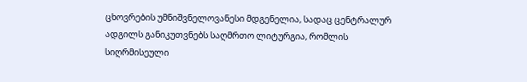ცხოვრების უმნიშვნელოვანესი მდგენელია, სადაც ცენტრალურ ადგილს განიკუთვნებს საღმრთო ლიტურგია, რომლის სიღრმისეული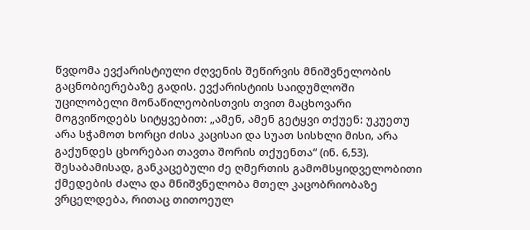წვდომა ევქარისტიული ძღვენის შეწირვის მნიშვნელობის გაცნობიერებაზე გადის. ევქარისტიის საიდუმლოში უცილობელი მონაწილეობისთვის თვით მაცხოვარი მოგვიწოდებს სიტყვებით: „ამენ, ამენ გეტყვი თქუენ: უკუეთუ არა სჭამოთ ხორცი ძისა კაცისაი და სუათ სისხლი მისი, არა გაქუნდეს ცხორებაი თავთა შორის თქუენთა“ (ინ. 6,53). შესაბამისად, განკაცებული ძე ღმერთის გამომსყიდველობითი ქმედების ძალა და მნიშვნელობა მთელ კაცობრიობაზე ვრცელდება, რითაც თითოეულ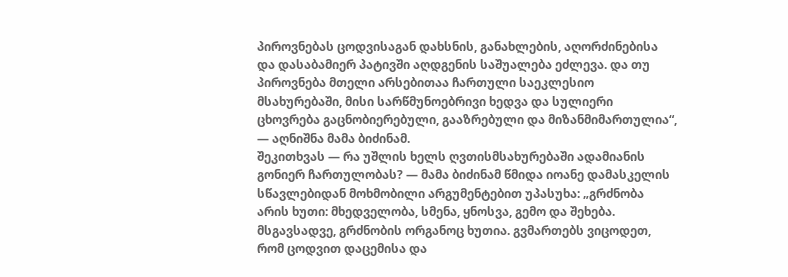პიროვნებას ცოდვისაგან დახსნის, განახლების, აღორძინებისა და დასაბამიერ პატივში აღდგენის საშუალება ეძლევა. და თუ პიროვნება მთელი არსებითაა ჩართული საეკლესიო მსახურებაში, მისი სარწმუნოებრივი ხედვა და სულიერი ცხოვრება გაცნობიერებული, გააზრებული და მიზანმიმართულია“, — აღნიშნა მამა ბიძინამ.
შეკითხვას — რა უშლის ხელს ღვთისმსახურებაში ადამიანის გონიერ ჩართულობას? — მამა ბიძინამ წმიდა იოანე დამასკელის სწავლებიდან მოხმობილი არგუმენტებით უპასუხა: „გრძნობა არის ხუთი: მხედველობა, სმენა, ყნოსვა, გემო და შეხება. მსგავსადვე, გრძნობის ორგანოც ხუთია. გვმართებს ვიცოდეთ, რომ ცოდვით დაცემისა და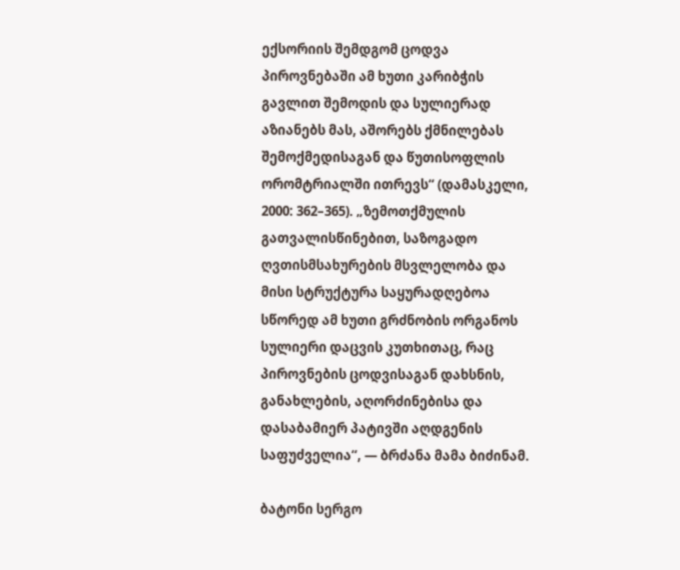ექსორიის შემდგომ ცოდვა პიროვნებაში ამ ხუთი კარიბჭის გავლით შემოდის და სულიერად აზიანებს მას, აშორებს ქმნილებას შემოქმედისაგან და წუთისოფლის ორომტრიალში ითრევს“ (დამასკელი, 2000: 362–365). „ზემოთქმულის გათვალისწინებით, საზოგადო ღვთისმსახურების მსვლელობა და მისი სტრუქტურა საყურადღებოა სწორედ ამ ხუთი გრძნობის ორგანოს სულიერი დაცვის კუთხითაც, რაც პიროვნების ცოდვისაგან დახსნის, განახლების, აღორძინებისა და დასაბამიერ პატივში აღდგენის საფუძველია“, — ბრძანა მამა ბიძინამ.

ბატონი სერგო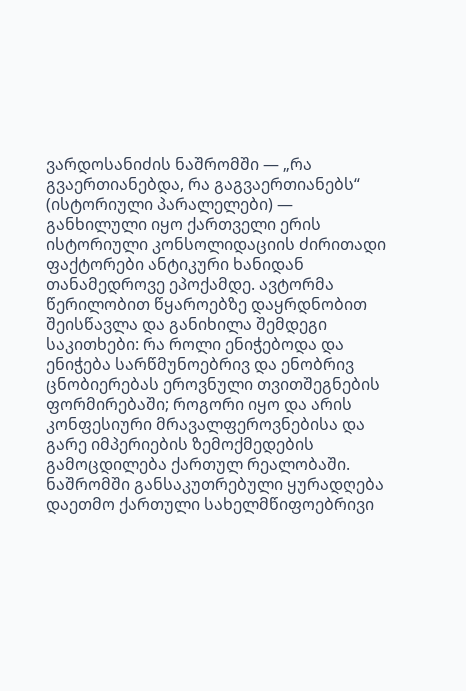ვარდოსანიძის ნაშრომში — „რა გვაერთიანებდა, რა გაგვაერთიანებს“ (ისტორიული პარალელები) — განხილული იყო ქართველი ერის ისტორიული კონსოლიდაციის ძირითადი ფაქტორები ანტიკური ხანიდან თანამედროვე ეპოქამდე. ავტორმა წერილობით წყაროებზე დაყრდნობით შეისწავლა და განიხილა შემდეგი საკითხები: რა როლი ენიჭებოდა და ენიჭება სარწმუნოებრივ და ენობრივ ცნობიერებას ეროვნული თვითშეგნების ფორმირებაში; როგორი იყო და არის კონფესიური მრავალფეროვნებისა და გარე იმპერიების ზემოქმედების გამოცდილება ქართულ რეალობაში. ნაშრომში განსაკუთრებული ყურადღება დაეთმო ქართული სახელმწიფოებრივი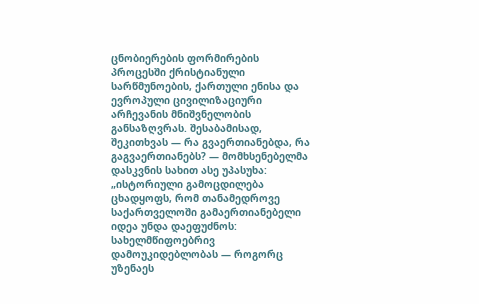ცნობიერების ფორმირების პროცესში ქრისტიანული სარწმუნოების, ქართული ენისა და ევროპული ცივილიზაციური არჩევანის მნიშვნელობის განსაზღვრას. შესაბამისად, შეკითხვას — რა გვაერთიანებდა, რა გაგვაერთიანებს? — მომხსენებელმა დასკვნის სახით ასე უპასუხა:
„ისტორიული გამოცდილება ცხადყოფს, რომ თანამედროვე საქართველოში გამაერთიანებელი იდეა უნდა დაეფუძნოს:
სახელმწიფოებრივ დამოუკიდებლობას — როგორც უზენაეს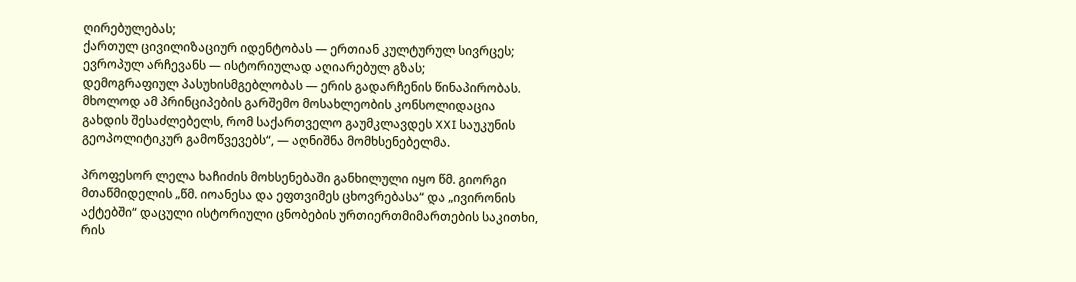ღირებულებას;
ქართულ ცივილიზაციურ იდენტობას — ერთიან კულტურულ სივრცეს;
ევროპულ არჩევანს — ისტორიულად აღიარებულ გზას;
დემოგრაფიულ პასუხისმგებლობას — ერის გადარჩენის წინაპირობას.
მხოლოდ ამ პრინციპების გარშემო მოსახლეობის კონსოლიდაცია გახდის შესაძლებელს, რომ საქართველო გაუმკლავდეს XXI საუკუნის გეოპოლიტიკურ გამოწვევებს“, — აღნიშნა მომხსენებელმა.

პროფესორ ლელა ხაჩიძის მოხსენებაში განხილული იყო წმ. გიორგი მთაწმიდელის „წმ. იოანესა და ეფთვიმეს ცხოვრებასა“ და „ივირონის აქტებში“ დაცული ისტორიული ცნობების ურთიერთმიმართების საკითხი, რის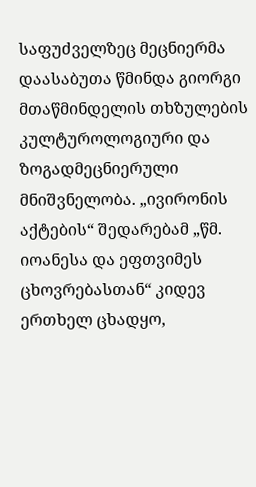საფუძველზეც მეცნიერმა დაასაბუთა წმინდა გიორგი მთაწმინდელის თხზულების კულტუროლოგიური და ზოგადმეცნიერული მნიშვნელობა. „ივირონის აქტების“ შედარებამ „წმ. იოანესა და ეფთვიმეს ცხოვრებასთან“ კიდევ ერთხელ ცხადყო,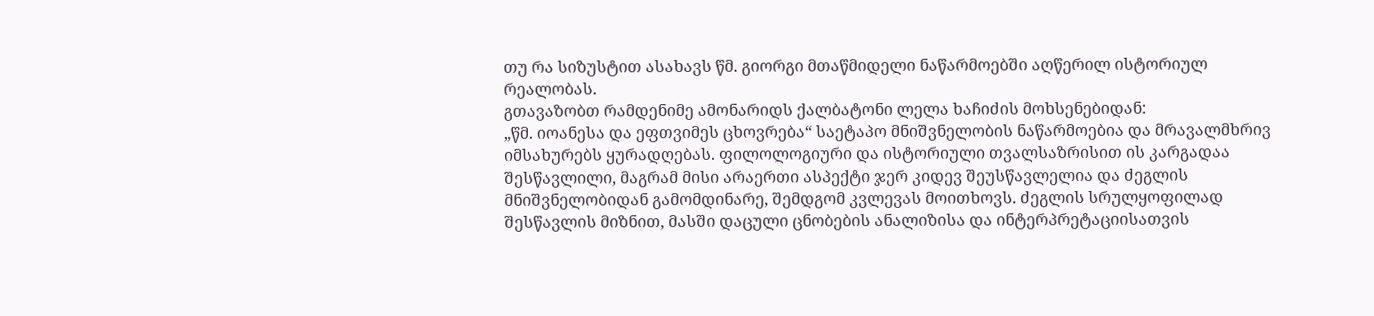თუ რა სიზუსტით ასახავს წმ. გიორგი მთაწმიდელი ნაწარმოებში აღწერილ ისტორიულ რეალობას.
გთავაზობთ რამდენიმე ამონარიდს ქალბატონი ლელა ხაჩიძის მოხსენებიდან:
„წმ. იოანესა და ეფთვიმეს ცხოვრება“ საეტაპო მნიშვნელობის ნაწარმოებია და მრავალმხრივ იმსახურებს ყურადღებას. ფილოლოგიური და ისტორიული თვალსაზრისით ის კარგადაა შესწავლილი, მაგრამ მისი არაერთი ასპექტი ჯერ კიდევ შეუსწავლელია და ძეგლის მნიშვნელობიდან გამომდინარე, შემდგომ კვლევას მოითხოვს. ძეგლის სრულყოფილად შესწავლის მიზნით, მასში დაცული ცნობების ანალიზისა და ინტერპრეტაციისათვის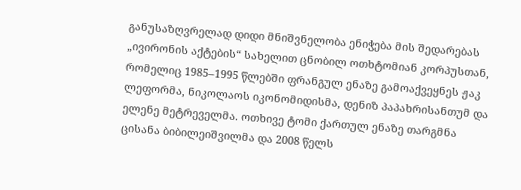განუსაზღვრელად დიდი მნიშვნელობა ენიჭება მის შედარებას „ივირონის აქტების“ სახელით ცნობილ ოთხტომიან კორპუსთან, რომელიც 1985–1995 წლებში ფრანგულ ენაზე გამოაქვეყნეს ჟაკ ლეფორმა, ნიკოლაოს იკონომიდისმა, დენიზ პაპახრისანთუმ და ელენე მეტრეველმა. ოთხივე ტომი ქართულ ენაზე თარგმნა ცისანა ბიბილეიშვილმა და 2008 წელს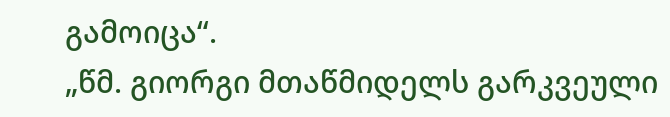გამოიცა“.
„წმ. გიორგი მთაწმიდელს გარკვეული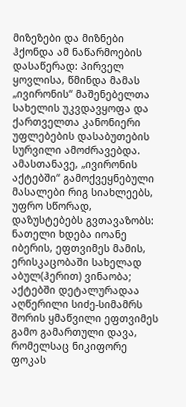მიზეზები და მიზნები ჰქონდა ამ ნაწარმოების დასაწერად: პირველ ყოვლისა, წმინდა მამას „ივირონის“ მაშენებელთა სახელის უკვდავყოფა და ქართველთა კანონიერი უფლებების დასაბუთების სურვილი ამოძრავებდა. ამასთანავე, „ივირონის აქტებში“ გამოქვეყნებული მასალები რიგ სიახლეებს, უფრო სწორად, დაზუსტებებს გვთავაზობს: ნათელი ხდება იოანე იბერის, ეფთვიმეს მამის, ერისკაცობაში სახელად აბულ(ჰერით) ვინაობა; აქტებში დეტალურადაა აღწერილი სიძე-სიმამრს შორის ყმაწვილი ეფთვიმეს გამო გამართული დავა, რომელსაც ნიკიფორე ფოკას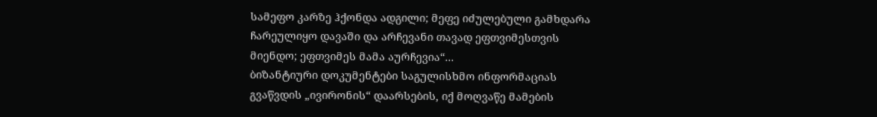სამეფო კარზე ჰქონდა ადგილი; მეფე იძულებული გამხდარა ჩარეულიყო დავაში და არჩევანი თავად ეფთვიმესთვის მიენდო; ეფთვიმეს მამა აურჩევია“...
ბიზანტიური დოკუმენტები საგულისხმო ინფორმაციას გვაწვდის „ივირონის“ დაარსების, იქ მოღვაწე მამების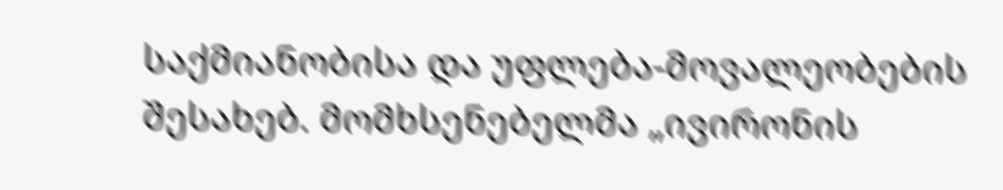საქმიანობისა და უფლება-მოვალეობების შესახებ. მომხსენებელმა „ივირონის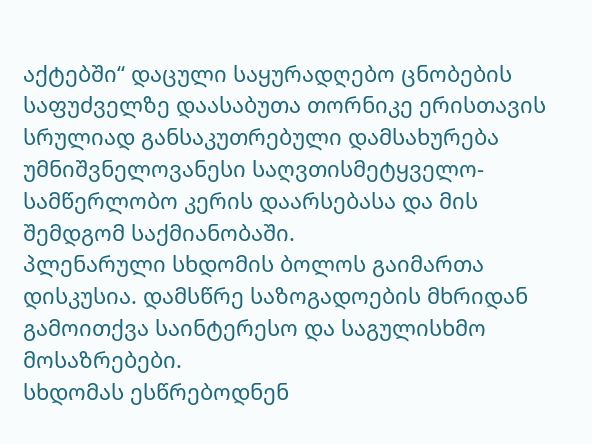აქტებში“ დაცული საყურადღებო ცნობების საფუძველზე დაასაბუთა თორნიკე ერისთავის სრულიად განსაკუთრებული დამსახურება უმნიშვნელოვანესი საღვთისმეტყველო-სამწერლობო კერის დაარსებასა და მის შემდგომ საქმიანობაში.
პლენარული სხდომის ბოლოს გაიმართა დისკუსია. დამსწრე საზოგადოების მხრიდან გამოითქვა საინტერესო და საგულისხმო მოსაზრებები.
სხდომას ესწრებოდნენ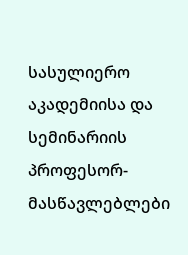სასულიერო აკადემიისა და სემინარიის პროფესორ-მასწავლებლები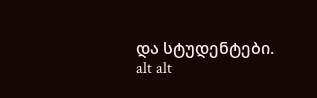და სტუდენტები.
alt alt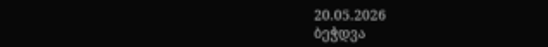20.05.2026
ბეჭდვა